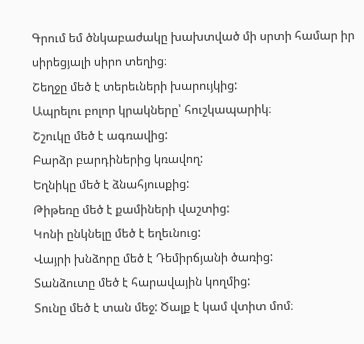Գրում եմ ծնկաբաժակը խախտված մի սրտի համար իր սիրեցյալի սիրո տեղից։
Շեղջը մեծ է տերեւների խարույկից:
Ապրելու բոլոր կրակները՝ հուշկապարիկ։
Շշուկը մեծ է ագռավից:
Բարձր բարդիներից կռավող:
Եղնիկը մեծ է ձնահյուսքից:
Թիթեռը մեծ է քամիների վաշտից:
Կոնի ընկնելը մեծ է եղեւնուց:
Վայրի խնձորը մեծ է Դեմիրճյանի ծառից:
Տանձուտը մեծ է հարավային կողմից:
Տունը մեծ է տան մեջ: Ծալք է կամ վտիտ մոմ։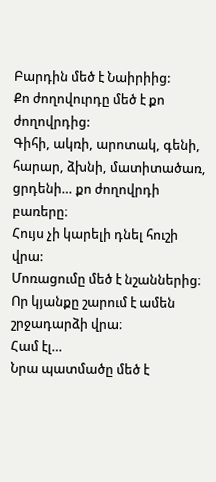Բարդին մեծ է Նաիրիից:
Քո ժողովուրդը մեծ է քո ժողովրդից:
Գիհի, ակռի, արոտակ, գենի, հարար, ձխնի, մատիտածառ, ցրդենի… քո ժողովրդի բառերը։
Հույս չի կարելի դնել հուշի վրա:
Մոռացումը մեծ է նշաններից։
Որ կյանքը շարում է ամեն շրջադարձի վրա։
Համ էլ…
Նրա պատմածը մեծ է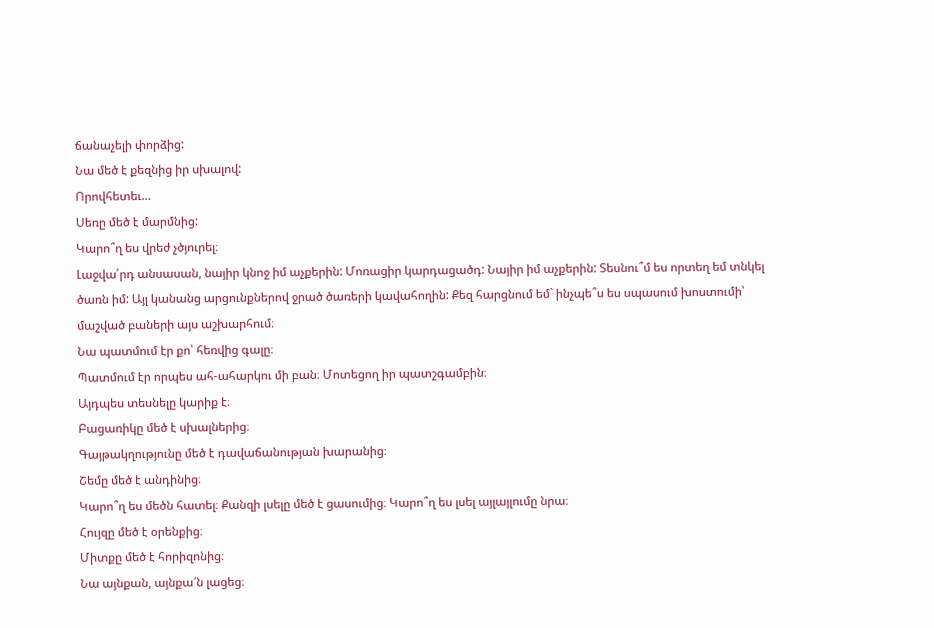ճանաչելի փորձից:
Նա մեծ է քեզնից իր սխալով:
Որովհետեւ…
Սեռը մեծ է մարմնից:
Կարո՞ղ ես վրեժ չծյուրել։
Լաջվա՛րդ անսասան, նայիր կնոջ իմ աչքերին: Մոռացիր կարդացածդ: Նայիր իմ աչքերին: Տեսնու՞մ ես որտեղ եմ տնկել ծառն իմ: Այլ կանանց արցունքներով ջրած ծառերի կավահողին: Քեզ հարցնում եմ` ինչպե՞ս ես սպասում խոստումի՝ մաշված բաների այս աշխարհում։
Նա պատմում էր քո՝ հեռվից գալը։
Պատմում էր որպես ահ-ահարկու մի բան։ Մոտեցող իր պատշգամբին։
Այդպես տեսնելը կարիք է։
Բացառիկը մեծ է սխալներից։
Գայթակղությունը մեծ է դավաճանության խարանից։
Շեմը մեծ է անդինից։
Կարո՞ղ ես մեծն հատել։ Քանզի լսելը մեծ է ցասումից։ Կարո՞ղ ես լսել այլայլումը նրա։
Հույզը մեծ է օրենքից։
Միտքը մեծ է հորիզոնից։
Նա այնքան, այնքա՜ն լացեց։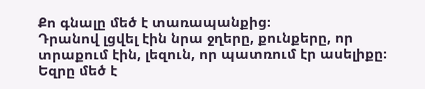Քո գնալը մեծ է տառապանքից։
Դրանով լցվել էին նրա ջղերը, քունքերը, որ տրաքում էին, լեզուն, որ պատռում էր ասելիքը։
Եզրը մեծ է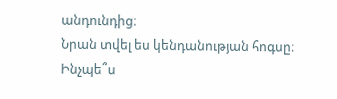անդունդից։
Նրան տվել ես կենդանության հոգսը։
Ինչպե՞ս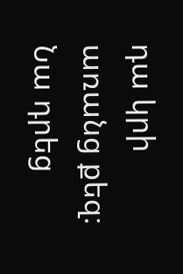դա կրի առանց քեզ։
Նա դրեց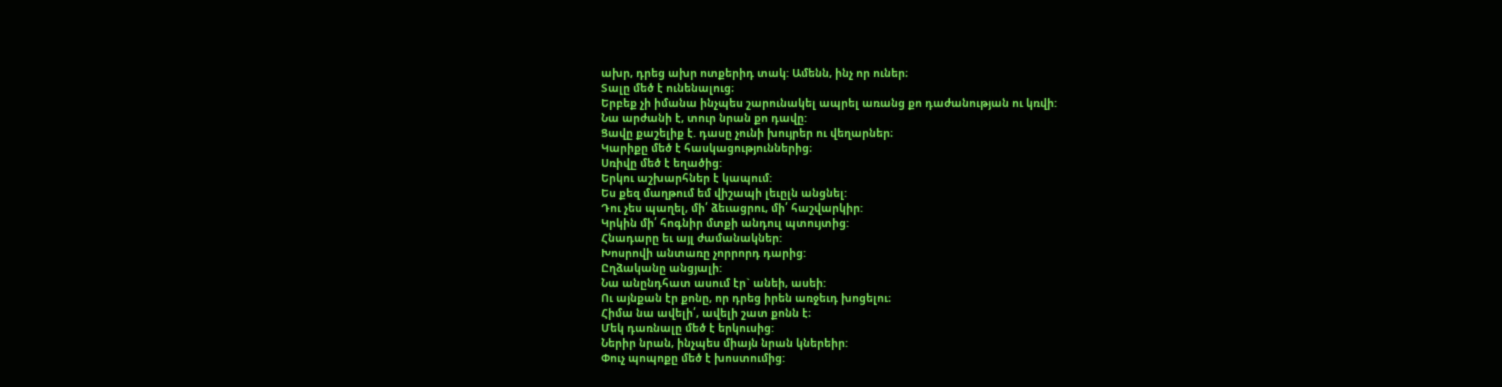ախր, դրեց ախր ոտքերիդ տակ: Ամենն, ինչ որ ուներ։
Տալը մեծ է ունենալուց։
Երբեք չի իմանա ինչպես շարունակել ապրել առանց քո դաժանության ու կռվի:
Նա արժանի է, տուր նրան քո դավը:
Ցավը քաշելիք է. դասը չունի խույրեր ու վեղարներ։
Կարիքը մեծ է հասկացություններից։
Սռիվը մեծ է եղածից:
Երկու աշխարհներ է կապում:
Ես քեզ մաղթում եմ վիշապի լեւըլն անցնել:
Դու չես պաղել, մի՛ ձեւացրու, մի՛ հաշվարկիր:
Կրկին մի՛ հոգնիր մտքի անդուլ պտույտից:
Հնադարը եւ այլ ժամանակներ:
Խոսրովի անտառը չորրորդ դարից:
Ըղձականը անցյալի:
Նա անընդհատ ասում էր` անեի, ասեի:
Ու այնքան էր քոնը, որ դրեց իրեն առջեւդ խոցելու։
Հիմա նա ավելի՛, ավելի շատ քոնն է։
Մեկ դառնալը մեծ է երկուսից:
Ներիր նրան, ինչպես միայն նրան կներեիր:
Փուչ պոպոքը մեծ է խոստումից: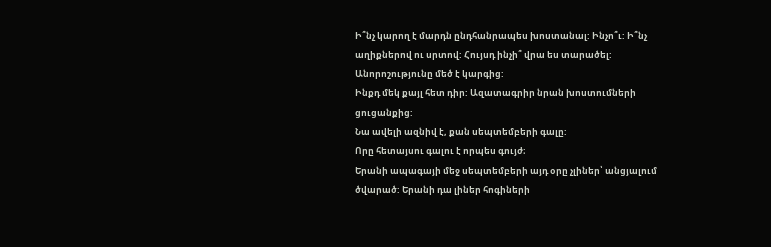Ի՞նչ կարող է մարդն ընդհանրապես խոստանալ: Ինչո՞ւ: Ի՞նչ աղիքներով ու սրտով: Հույսդ ինչի՞ վրա ես տարածել:
Անորոշությունը մեծ է կարգից:
Ինքդ մեկ քայլ հետ դիր: Ազատագրիր նրան խոստումների ցուցանքից:
Նա ավելի ազնիվ է, քան սեպտեմբերի գալը:
Որը հետայսու գալու է որպես գույժ։
Երանի ապագայի մեջ սեպտեմբերի այդ օրը չլիներ՝ անցյալում ծվարած: Երանի դա լիներ հոգիների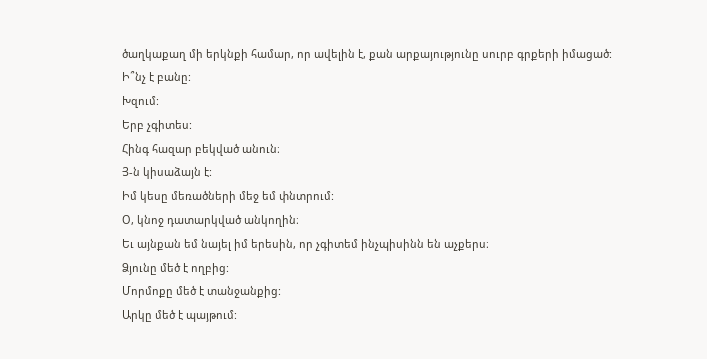ծաղկաքաղ մի երկնքի համար, որ ավելին է, քան արքայությունը սուրբ գրքերի իմացած:
Ի՞նչ է բանը:
Խզում:
Երբ չգիտես:
Հինգ հազար բեկված անուն։
Յ-ն կիսաձայն է:
Իմ կեսը մեռածների մեջ եմ փնտրում:
Օ, կնոջ դատարկված անկողին։
Եւ այնքան եմ նայել իմ երեսին, որ չգիտեմ ինչպիսինն են աչքերս։
Ձյունը մեծ է ողբից:
Մորմոքը մեծ է տանջանքից:
Արկը մեծ է պայթում: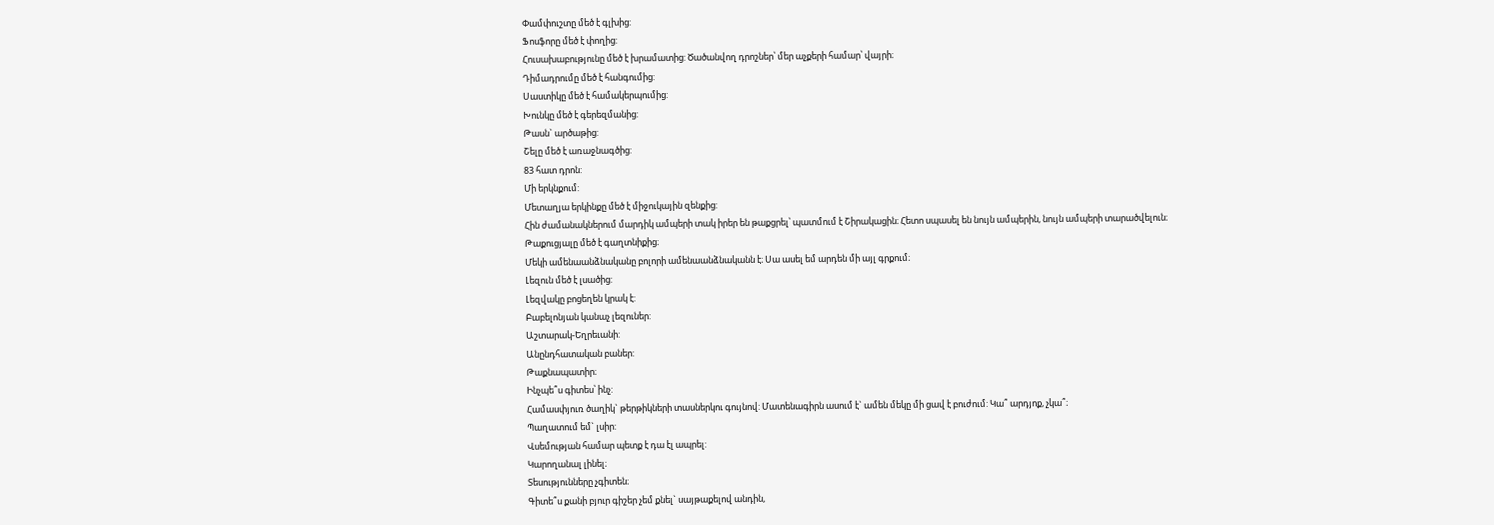Փամփուշտը մեծ է գլխից:
Ֆոսֆորը մեծ է փողից:
Հուսախաբությունը մեծ է խրամատից: Ծածանվող դրոշներ՝ մեր աչքերի համար՝ վայրի։
Դիմադրումը մեծ է հանգումից:
Սաստիկը մեծ է համակերպումից:
Խունկը մեծ է գերեզմանից:
Թասն` արծաթից:
Շելը մեծ է առաջնագծից:
83 հատ դրոն:
Մի երկնքում:
Մետաղյա երկինքը մեծ է միջուկային զենքից:
Հին ժամանակներում մարդիկ ամպերի տակ իրեր են թաքցրել՝ պատմում է Շիրակացին։ Հետո սպասել են նույն ամպերին, նույն ամպերի տարածվելուն։
Թաքուցյալը մեծ է գաղտնիքից։
Մեկի ամենաանձնականը բոլորի ամենաանձնականն է։ Սա ասել եմ արդեն մի այլ գրքում։
Լեզուն մեծ է լսածից:
Լեզվակը բոցեղեն կրակ է:
Բաբելոնյան կանաչ լեզուներ:
Աշտարակ-Եղրեւանի:
Անընդհատական բաներ:
Թաքնապատիր։
Ինչպե՞ս գիտես՝ ինչ:
Համասփյուռ ծաղիկ` թերթիկների տասներկու գույնով: Մատենագիրն ասում է` ամեն մեկը մի ցավ է բուժում: Կա՞ արդյոք, չկա՞։
Պաղատում եմ` լսիր:
Վսեմության համար պետք է դա էլ ապրել:
Կարողանալ լինել։
Տեսությունները չգիտեն։
Գիտե՞ս քանի բյուր գիշեր չեմ քնել` սայթաքելով անդին,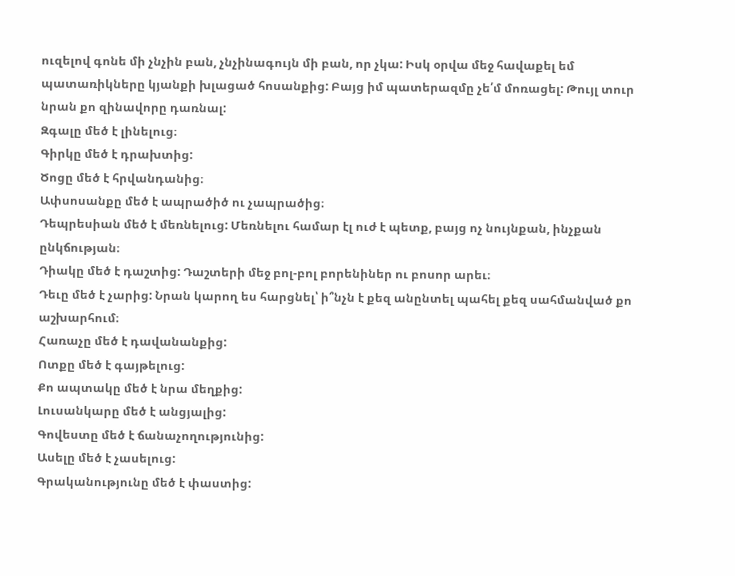ուզելով գոնե մի չնչին բան, չնչինագույն մի բան, որ չկա: Իսկ օրվա մեջ հավաքել եմ պատառիկները կյանքի խլացած հոսանքից: Բայց իմ պատերազմը չե՛մ մոռացել: Թույլ տուր նրան քո զինավորը դառնալ:
Զգալը մեծ է լինելուց։
Գիրկը մեծ է դրախտից:
Ծոցը մեծ է հրվանդանից։
Ափսոսանքը մեծ է ապրածիծ ու չապրածից։
Դեպրեսիան մեծ է մեռնելուց: Մեռնելու համար էլ ուժ է պետք, բայց ոչ նույնքան, ինչքան ընկճության։
Դիակը մեծ է դաշտից: Դաշտերի մեջ բոլ-բոլ բորենիներ ու բոսոր արեւ։
Դեւը մեծ է չարից: Նրան կարող ես հարցնել՝ ի՞նչն է քեզ անընտել պահել քեզ սահմանված քո աշխարհում։
Հառաչը մեծ է դավանանքից:
Ոտքը մեծ է գայթելուց:
Քո ապտակը մեծ է նրա մեղքից:
Լուսանկարը մեծ է անցյալից:
Գովեստը մեծ է ճանաչողությունից:
Ասելը մեծ է չասելուց:
Գրականությունը մեծ է փաստից: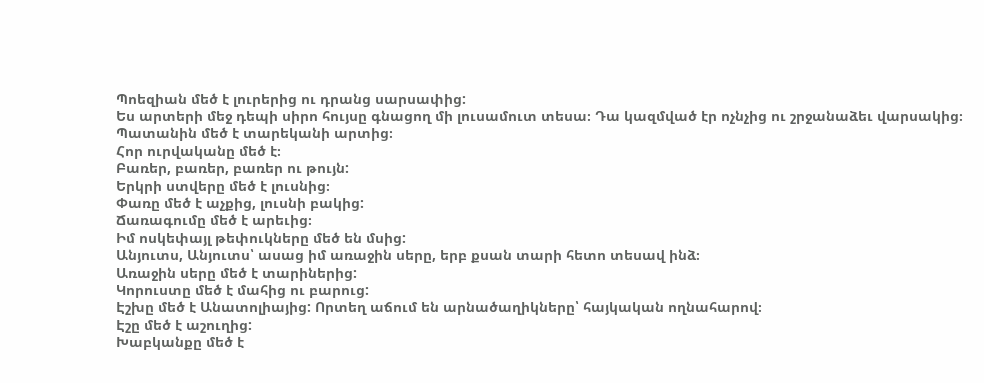Պոեզիան մեծ է լուրերից ու դրանց սարսափից:
Ես արտերի մեջ դեպի սիրո հույսը գնացող մի լուսամուտ տեսա։ Դա կազմված էր ոչնչից ու շրջանաձեւ վարսակից։
Պատանին մեծ է տարեկանի արտից։
Հոր ուրվականը մեծ է։
Բառեր, բառեր, բառեր ու թույն:
Երկրի ստվերը մեծ է լուսնից։
Փառը մեծ է աչքից, լուսնի բակից:
Ճառագումը մեծ է արեւից։
Իմ ոսկեփայլ թեփուկները մեծ են մսից:
Անյուտս, Անյուտս՝ ասաց իմ առաջին սերը, երբ քսան տարի հետո տեսավ ինձ։
Առաջին սերը մեծ է տարիներից:
Կորուստը մեծ է մահից ու բարուց:
Էշխը մեծ է Անատոլիայից: Որտեղ աճում են արնածաղիկները՝ հայկական ողնահարով։
Էշը մեծ է աշուղից:
Խաբկանքը մեծ է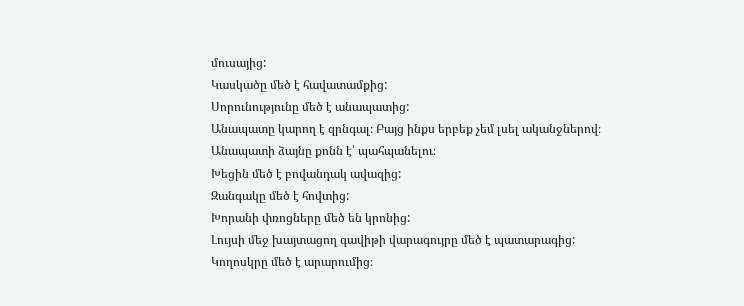մուսայից:
Կասկածը մեծ է հավատամքից:
Սորունությունը մեծ է անապատից:
Անապատը կարող է զրնգալ։ Բայց ինքս երբեք չեմ լսել ականջներով։ Անապատի ձայնը քոնն է՝ պահպանելու։
Խեցին մեծ է բովանդակ ավազից:
Զանգակը մեծ է հովտից:
Խորանի փռոցները մեծ են կրոնից:
Լույսի մեջ խայտացող գավիթի վարագույրը մեծ է պատարագից:
Կողոսկրը մեծ է արարումից։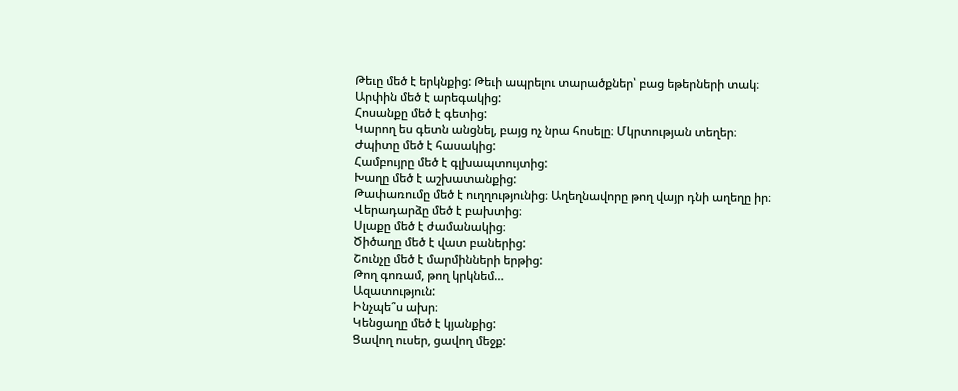Թեւը մեծ է երկնքից: Թեւի ապրելու տարածքներ՝ բաց եթերների տակ։
Արփին մեծ է արեգակից:
Հոսանքը մեծ է գետից:
Կարող ես գետն անցնել, բայց ոչ նրա հոսելը։ Մկրտության տեղեր։
Ժպիտը մեծ է հասակից:
Համբույրը մեծ է գլխապտույտից:
Խաղը մեծ է աշխատանքից:
Թափառումը մեծ է ուղղությունից։ Աղեղնավորը թող վայր դնի աղեղը իր։
Վերադարձը մեծ է բախտից։
Սլաքը մեծ է ժամանակից։
Ծիծաղը մեծ է վատ բաներից:
Շունչը մեծ է մարմինների երթից:
Թող գոռամ, թող կրկնեմ…
Ազատություն:
Ինչպե՞ս ախր։
Կենցաղը մեծ է կյանքից:
Ցավող ուսեր, ցավող մեջք: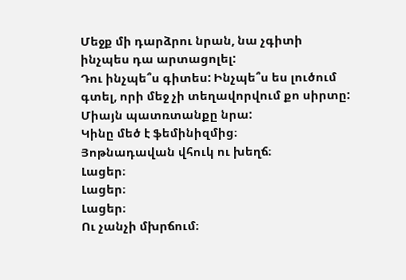Մեջք մի դարձրու նրան, նա չգիտի ինչպես դա արտացոլել:
Դու ինչպե՞ս գիտես: Ինչպե՞ս ես լուծում գտել, որի մեջ չի տեղավորվում քո սիրտը: Միայն պատռտանքը նրա:
Կինը մեծ է ֆեմինիզմից։
Յոթնադավան վհուկ ու խեղճ։
Լացեր։
Լացեր։
Լացեր։
Ու չանչի մխրճում։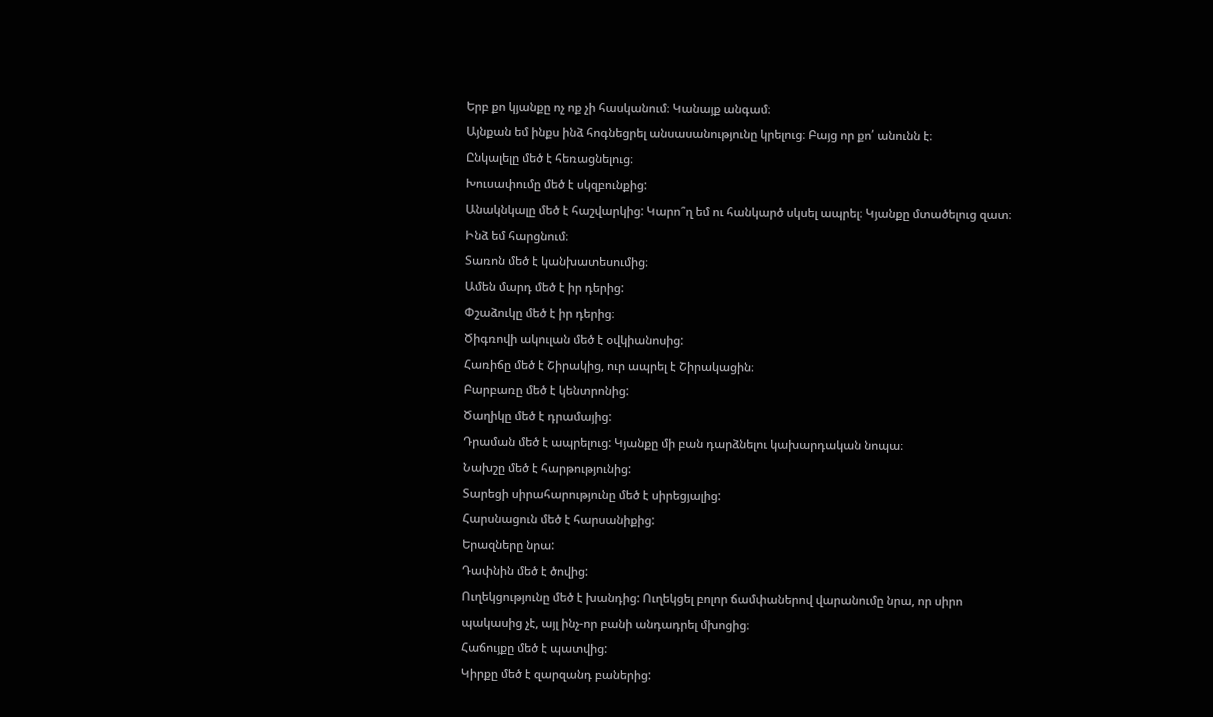Երբ քո կյանքը ոչ ոք չի հասկանում։ Կանայք անգամ։
Այնքան եմ ինքս ինձ հոգնեցրել անսասանությունը կրելուց։ Բայց որ քո՛ անունն է։
Ընկալելը մեծ է հեռացնելուց։
Խուսափումը մեծ է սկզբունքից:
Անակնկալը մեծ է հաշվարկից: Կարո՞ղ եմ ու հանկարծ սկսել ապրել։ Կյանքը մտածելուց զատ։ Ինձ եմ հարցնում։
Տառոն մեծ է կանխատեսումից։
Ամեն մարդ մեծ է իր դերից:
Փշաձուկը մեծ է իր դերից։
Ծիգռովի ակուլան մեծ է օվկիանոսից:
Հառիճը մեծ է Շիրակից, ուր ապրել է Շիրակացին։
Բարբառը մեծ է կենտրոնից:
Ծաղիկը մեծ է դրամայից:
Դրաման մեծ է ապրելուց: Կյանքը մի բան դարձնելու կախարդական նոպա։
Նախշը մեծ է հարթությունից:
Տարեցի սիրահարությունը մեծ է սիրեցյալից:
Հարսնացուն մեծ է հարսանիքից:
Երազները նրա:
Դափնին մեծ է ծովից:
Ուղեկցությունը մեծ է խանդից: Ուղեկցել բոլոր ճամփաներով վարանումը նրա, որ սիրո պակասից չէ, այլ ինչ-որ բանի անդադրել մխոցից։
Հաճույքը մեծ է պատվից:
Կիրքը մեծ է զարզանդ բաներից: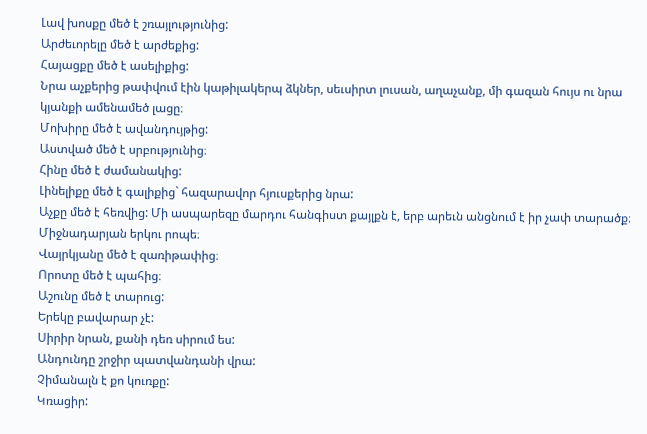Լավ խոսքը մեծ է շռայլությունից:
Արժեւորելը մեծ է արժեքից:
Հայացքը մեծ է ասելիքից:
Նրա աչքերից թափվում էին կաթիլակերպ ձկներ, սեւսիրտ լուսան, աղաչանք, մի գազան հույս ու նրա կյանքի ամենամեծ լացը։
Մոխիրը մեծ է ավանդույթից:
Աստված մեծ է սրբությունից։
Հինը մեծ է ժամանակից:
Լինելիքը մեծ է գալիքից` հազարավոր հյուսքերից նրա:
Աչքը մեծ է հեռվից: Մի ասպարեզը մարդու հանգիստ քայլքն է, երբ արեւն անցնում է իր չափ տարածք։ Միջնադարյան երկու րոպե։
Վայրկյանը մեծ է զառիթափից։
Որոտը մեծ է պահից։
Աշունը մեծ է տարուց:
Երեկը բավարար չէ:
Սիրիր նրան, քանի դեռ սիրում ես:
Անդունդը շրջիր պատվանդանի վրա:
Չիմանալն է քո կուռքը:
Կռացիր: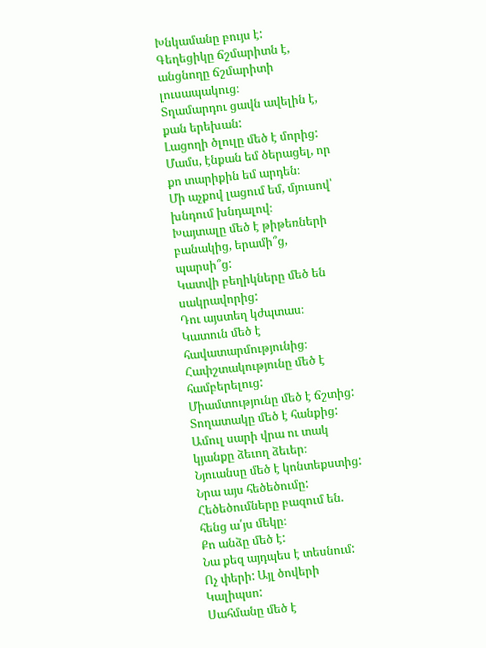Խնկամանը բույս է:
Գեղեցիկը ճշմարիտն է, անցնողը ճշմարիտի լուսապակուց։
Տղամարդու ցավն ավելին է, քան երեխան:
Լացողի ծլուլը մեծ է մորից: Մամս, էնքան եմ ծերացել, որ քո տարիքին եմ արդեն։
Մի աչքով լացում եմ, մյուսով՝ խնդում խնդալով։
Խայտալը մեծ է թիթեռների բանակից, երամի՞ց, պարսի՞ց:
Կատվի բեղիկները մեծ են սակրավորից:
Դու այստեղ կժպտաս։
Կատուն մեծ է հավատարմությունից։
Հափշտակությունը մեծ է համբերելուց:
Միամտությունը մեծ է ճշտից:
Տողատակը մեծ է հանքից: Ամուլ սարի վրա ու տակ կյանքը ձեւող ձեւեր։
Նյուանսը մեծ է կոնտեքստից:
Նրա այս հեծեծումը: Հեծեծումները բազում են. հենց ա՛յս մեկը։
Քո անձը մեծ է:
Նա քեզ այդպես է տեսնում:
Ոչ փերի: Այլ ծովերի Կալիպսո:
Սահմանը մեծ է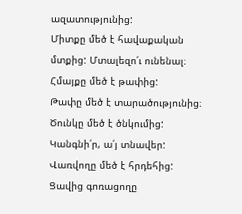ազատությունից:
Միտքը մեծ է հավաքական մտքից: Մտալեզո՛ւ ունենալ։
Հմայքը մեծ է թափից:
Թափը մեծ է տարածությունից։
Ծունկը մեծ է ծնկումից:
Կանգնի՛ր, ա՛յ տնավեր:
Վառվողը մեծ է հրդեհից:
Ցավից գոռացողը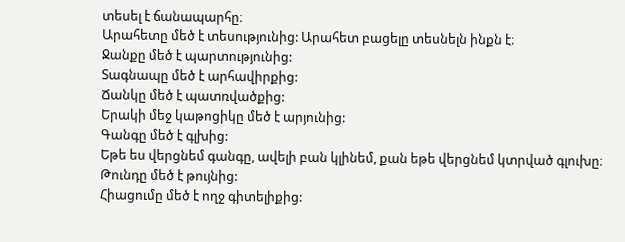տեսել է ճանապարհը։
Արահետը մեծ է տեսությունից: Արահետ բացելը տեսնելն ինքն է։
Ջանքը մեծ է պարտությունից:
Տագնապը մեծ է արհավիրքից:
Ճանկը մեծ է պատռվածքից:
Երակի մեջ կաթոցիկը մեծ է արյունից:
Գանգը մեծ է գլխից:
Եթե ես վերցնեմ գանգը, ավելի բան կլինեմ, քան եթե վերցնեմ կտրված գլուխը։
Թունդը մեծ է թույնից:
Հիացումը մեծ է ողջ գիտելիքից: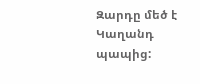Զարդը մեծ է Կաղանդ պապից: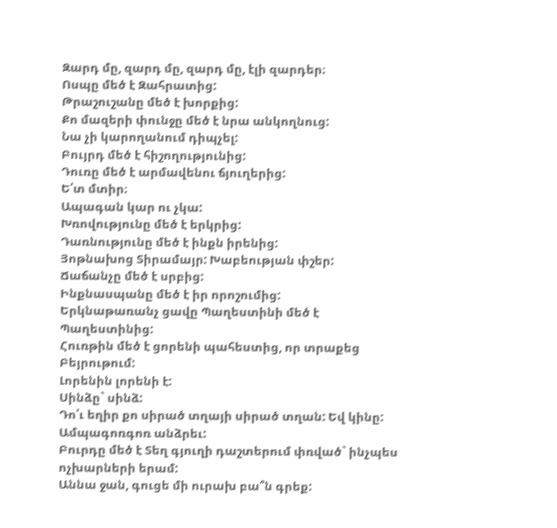Զարդ մը, զարդ մը, զարդ մը, էլի զարդեր։
Ոսպը մեծ է Զահրատից:
Թրաշուշանը մեծ է խորքից:
Քո մազերի փունջը մեծ է նրա անկողնուց:
Նա չի կարողանում դիպչել:
Բույրդ մեծ է հիշողությունից:
Դուռը մեծ է արմավենու ճյուղերից:
Ե՛տ մտիր։
Ապագան կար ու չկա:
Խռովությունը մեծ է երկրից:
Դառնությունը մեծ է ինքն իրենից:
Յոթնախոց Տիրամայր: Խաբեության փշեր:
Ճաճանչը մեծ է սրբից:
Ինքնասպանը մեծ է իր որոշումից:
Երկնաթառանչ ցավը Պաղեստինի մեծ է Պաղեստինից:
Հուռթին մեծ է ցորենի պահեստից, որ տրաքեց Բեյրութում:
Լորենին լորենի է:
Սինձը` սինձ:
Դո՛ւ եղիր քո սիրած տղայի սիրած տղան: Եվ կինը:
Ամպագոռգոռ անձրեւ:
Բուրդը մեծ է Տեղ գյուղի դաշտերում փռված` ինչպես ոչխարների երամ:
Աննա ջան, գուցե մի ուրախ բա՞ն գրեք: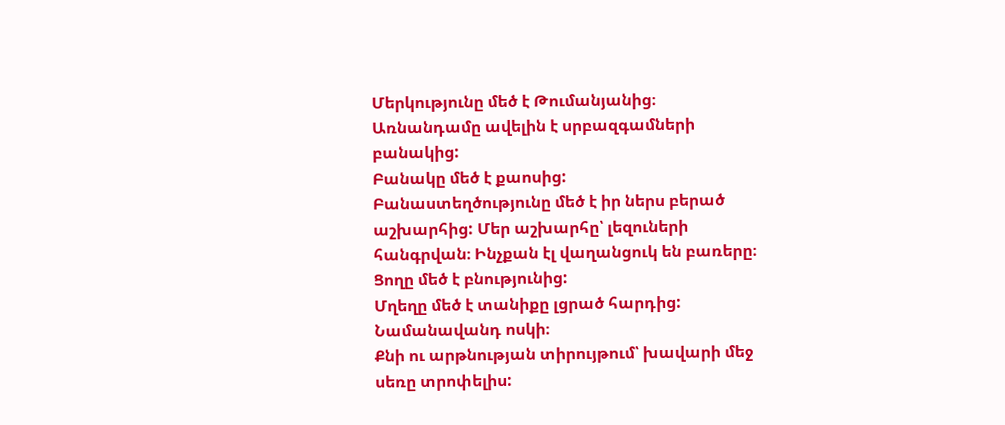Մերկությունը մեծ է Թումանյանից։
Առնանդամը ավելին է սրբազգամների բանակից:
Բանակը մեծ է քաոսից:
Բանաստեղծությունը մեծ է իր ներս բերած աշխարհից: Մեր աշխարհը՝ լեզուների հանգրվան։ Ինչքան էլ վաղանցուկ են բառերը։
Ցողը մեծ է բնությունից:
Մղեղը մեծ է տանիքը լցրած հարդից:
Նամանավանդ ոսկի։
Քնի ու արթնության տիրույթում՝ խավարի մեջ սեռը տրոփելիս: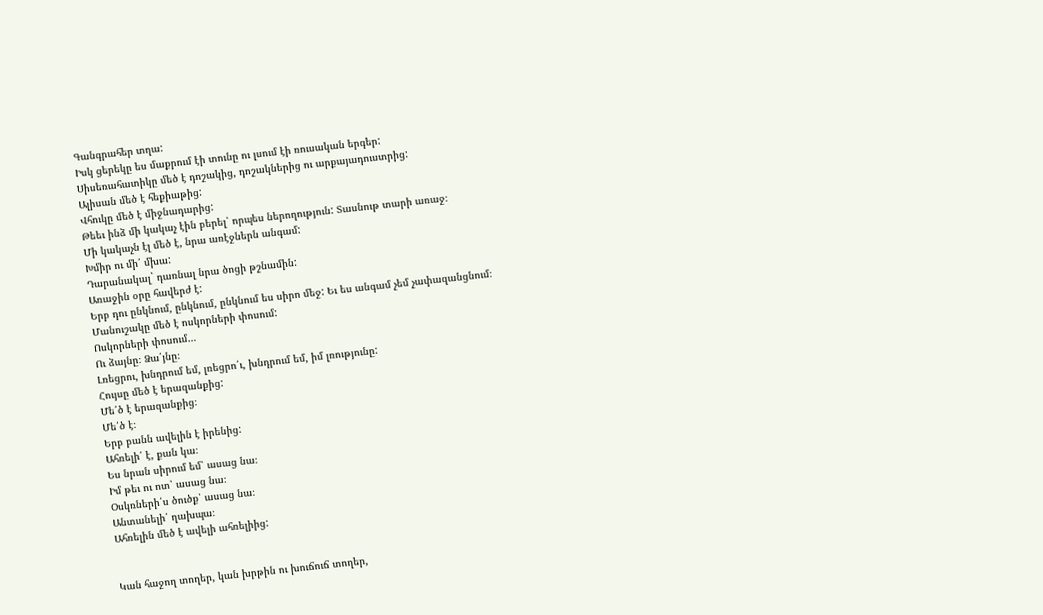Գանգրահեր տղա:
Իսկ ցերեկը ես մաքրում էի տունը ու լսում էի ռուսական երգեր:
Սիսեռահատիկը մեծ է դոշակից, դոշակներից ու արքայադուստրից:
Ալիսան մեծ է հեքիաթից:
Վհուկը մեծ է միջնադարից:
Թեեւ ինձ մի կակաչ էին բերել՝ որպես ներողություն: Տասնութ տարի առաջ։
Մի կակաչն էլ մեծ է, նրա առէջներն անգամ:
Խմիր ու մի՛ մխա:
Դարանակալ` դառնալ նրա ծոցի թշնամին:
Առաջին օրը հավերժ է:
Երբ դու ընկնում, ընկնում, ընկնում ես սիրո մեջ: Եւ ես անգամ չեմ չափազանցնում։
Մանուշակը մեծ է ոսկորների փոսում:
Ոսկորների փոսում…
Ու ձայնը։ Ձա՛յնը։
Լռեցրու, խնդրում եմ, լռեցրո՛ւ, խնդրում եմ, իմ լռությունը:
Հույսը մեծ է երազանքից:
Մե՛ծ է երազանքից։
Մե՛ծ է։
Երբ բանն ավելին է իրենից:
Ահռելի՛ է, քան կա։
Ես նրան սիրում եմ՝ ասաց նա։
Իմ թեւ ու ոտ՝ ասաց նա։
Օսկռների՛ս ծուծք՝ ասաց նա։
Անտանելի՛ ղախպա։
Ահռելին մեծ է ավելի ահռելիից:


Կան հաջող տողեր, կան խրթին ու խուճուճ տողեր,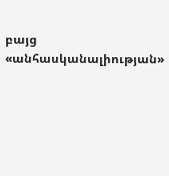բայց «անհասկանալիության»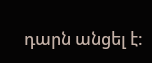դարն անցել է: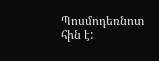Պոսմոդեռնոտ հին է: